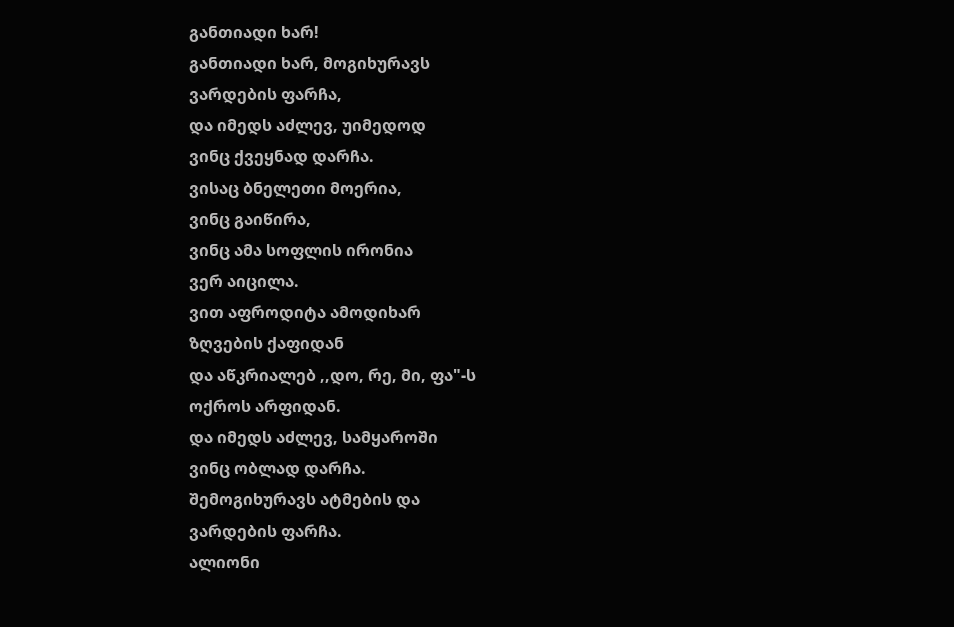განთიადი ხარ!
განთიადი ხარ, მოგიხურავს
ვარდების ფარჩა,
და იმედს აძლევ, უიმედოდ
ვინც ქვეყნად დარჩა.
ვისაც ბნელეთი მოერია,
ვინც გაიწირა,
ვინც ამა სოფლის ირონია
ვერ აიცილა.
ვით აფროდიტა ამოდიხარ
ზღვების ქაფიდან
და აწკრიალებ ,,დო, რე, მი, ფა"-ს
ოქროს არფიდან.
და იმედს აძლევ, სამყაროში
ვინც ობლად დარჩა.
შემოგიხურავს ატმების და
ვარდების ფარჩა.
ალიონი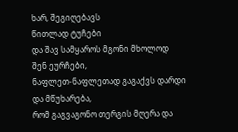ხარ, შეგიღებავს
წითლად ტუჩები
და შავ სამყაროს მგონი მხოლოდ
შენ ეურჩები,
ნაფლეთ-ნაფლეთად გაგაქვს დარდი
და მწუხარება,
რომ გაგვაგონო თერგის მღერა და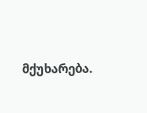მქუხარება.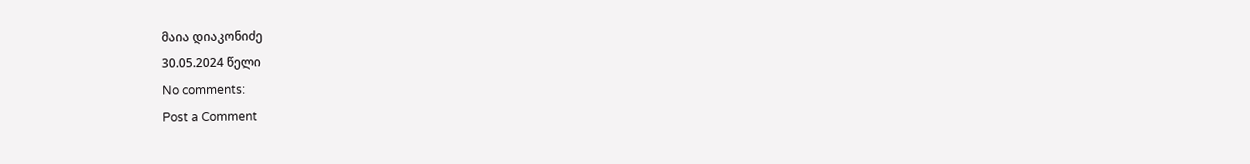მაია დიაკონიძე
30.05.2024 წელი
No comments:
Post a Comment